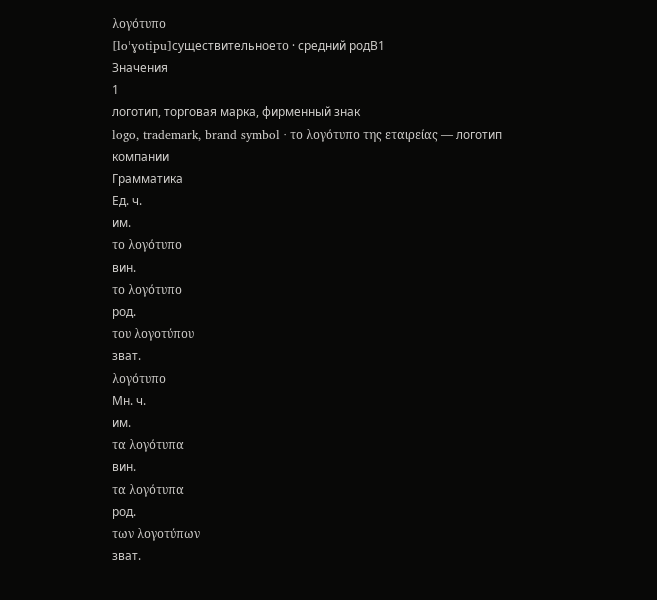λογότυπο
[loˈɣotipu]существительноеτο · средний родB1
Значения
1
логотип, торговая марка, фирменный знак
logo, trademark, brand symbol · το λογότυπο της εταιρείας — логотип компании
Грамматика
Ед. ч.
им.
το λογότυπο
вин.
το λογότυπο
род.
του λογοτύπου
зват.
λογότυπο
Мн. ч.
им.
τα λογότυπα
вин.
τα λογότυπα
род.
των λογοτύπων
зват.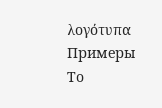λογότυπα
Примеры
Το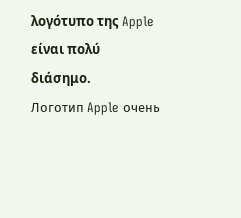λογότυπο της Apple είναι πολύ διάσημο.
Логотип Apple очень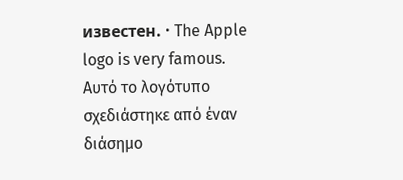известен. · The Apple logo is very famous.
Αυτό το λογότυπο σχεδιάστηκε από έναν διάσημο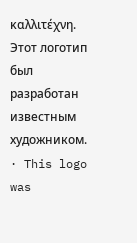καλλιτέχνη.
Этот логотип был разработан известным художником. · This logo was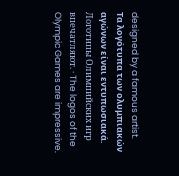designed by a famous artist.
Τα λογότυπα των ολυμπιακών αγώνων είναι εντυπωσιακά.
Логотипы Олимпийских игр впечатляют. · The logos of the Olympic Games are impressive.